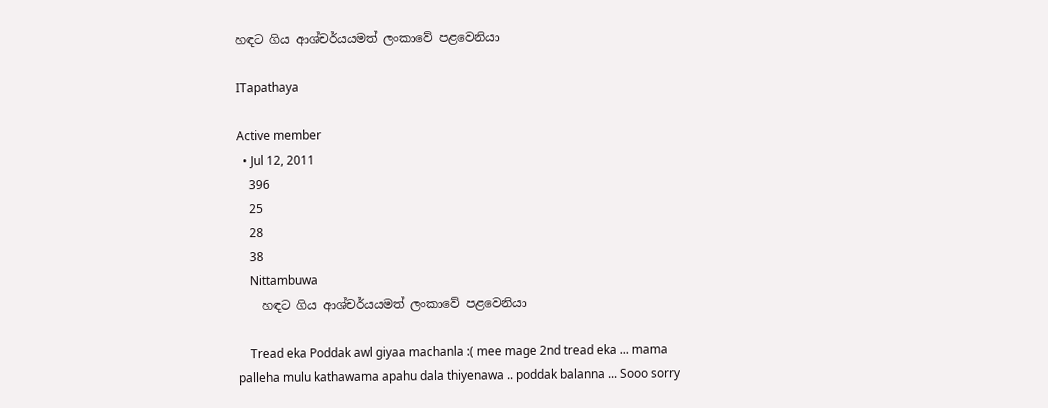හඳට ගිය ආශ්චර්යයමත් ලංකාවේ පළවෙනියා

ITapathaya

Active member
  • Jul 12, 2011
    396
    25
    28
    38
    Nittambuwa
    හඳට ගිය ආශ්චර්යයමත් ලංකාවේ පළවෙනියා

    Tread eka Poddak awl giyaa machanla :( mee mage 2nd tread eka ... mama palleha mulu kathawama apahu dala thiyenawa .. poddak balanna ... Sooo sorry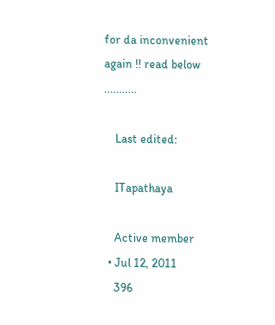for da inconvenient again !! read below ...........

    Last edited:

    ITapathaya

    Active member
  • Jul 12, 2011
    396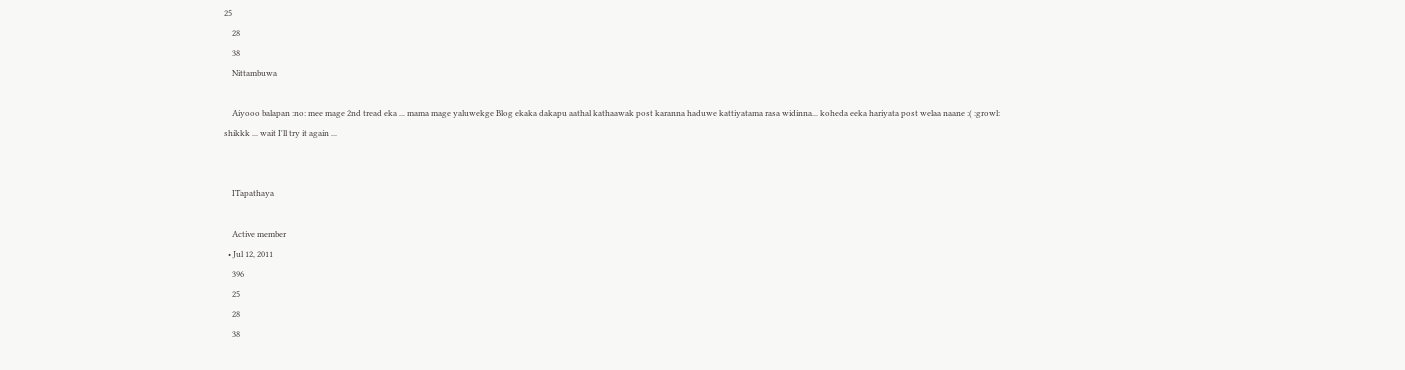25
    28
    38
    Nittambuwa

    Aiyooo balapan :no: mee mage 2nd tread eka ... mama mage yaluwekge Blog ekaka dakapu aathal kathaawak post karanna haduwe kattiyatama rasa widinna... koheda eeka hariyata post welaa naane :( :growl: shikkk ... wait I'll try it again ...


    ITapathaya

    Active member
  • Jul 12, 2011
    396
    25
    28
    38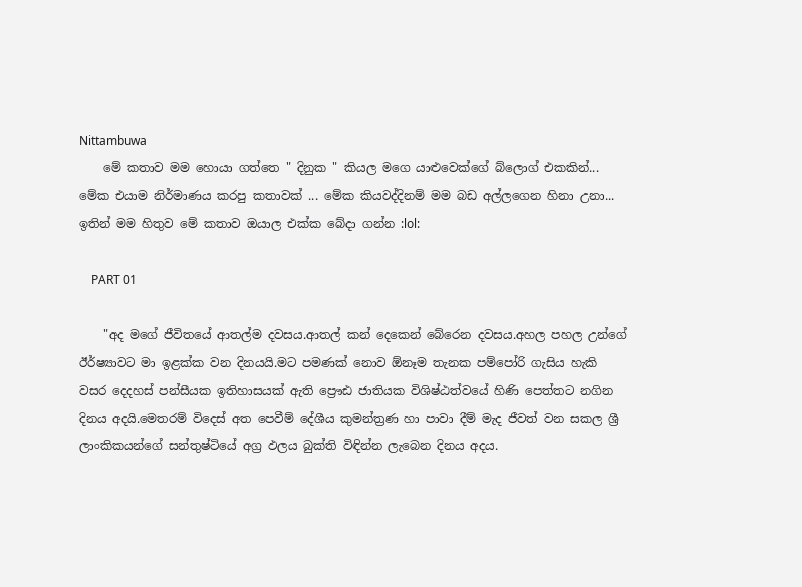Nittambuwa
    මේ කතාව මම හොයා ගත්තෙ " දිනුක " කියල මගෙ යාළුවෙක්ගේ බ්ලොග් එකකින්... මේක එයාම නිර්මාණය කරපු කතාවක් ... මේක කියවද්දිනම් මම බඩ අල්ලගෙන හිනා උනා... ඉතින් මම හිතුව මේ කතාව ඔයාල එක්ක බේදා ගන්න :lol:

    PART 01

    "අද මගේ ජීවිතයේ ආතල්ම දවසය.ආතල් කන් දෙකෙන් බේරෙන දවසය.අහල පහල උන්ගේ ඊර්ෂ්‍යාවට මා ඉළක්ක වන දිනයයි.මට පමණක් නොව ඕනෑම තැනක පම්පෝරි ගැසිය හැකි වසර දෙදහස් පන්සීයක ඉතිහාසයක් ඇති ප්‍රෞඪ ජාතියක විශිෂ්ඨත්වයේ හිණි පෙත්තට නගින දිනය අදයි.මෙතරම් විදෙස් අත පෙවීම් දේශීය කුමන්ත්‍රණ හා පාවා දීම් මැද ජීවත් වන සකල ශ්‍රී ලාංකිකයන්ගේ සන්තුෂ්ටියේ අග්‍ර ඵලය බුක්ති විඳින්න ලැබෙන දිනය අදය.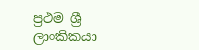ප්‍රථම ශ්‍රී ලාංකිකයා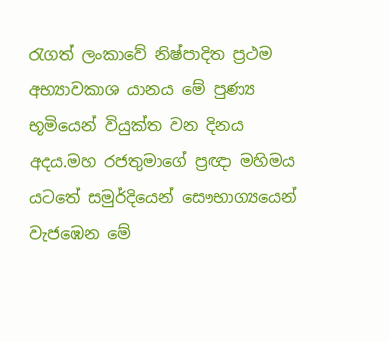රැගත් ලංකාවේ නිෂ්පාදිත ප්‍රථම අභ්‍යාවකාශ යානය මේ පුණ්‍ය භූමියෙන් වියුක්ත වන දිනය අදය.මහ රජතුමාගේ ප්‍රඥා මහිමය යටතේ සමුර්දියෙන් සෞභාග්‍යයෙන් වැජඹෙන මේ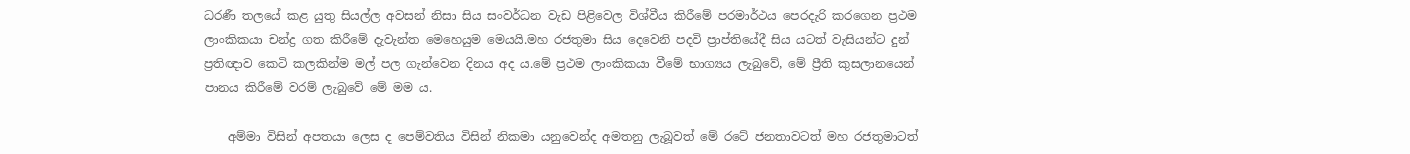ධරණී තලයේ කළ යුතු සියල්ල අවසන් නිසා සිය සංවර්ධන වැඩ පිළිවෙල විශ්වීය කිරීමේ පරමාර්ථය පෙරදැරි කරගෙන ප්‍රථම ලාංකිකයා චන්ද්‍ර ගත කිරීමේ දැවැන්ත මෙහෙයුම මෙයයි.මහ රජතුමා සිය දෙවෙනි පදවි ප්‍රාප්තියේදී සිය යටත් වැසියන්ට දුන් ප්‍රතිඥාව කෙටි කලකින්ම මල් පල ගැන්වෙන දිනය අද ය.මේ ප්‍රථම ලාංකිකයා වීමේ භාග්‍යය ලැබුවේ, මේ ප්‍රීති කුසලානයෙන් පානය කිරීමේ වරම් ලැබුවේ මේ මම ය.

    අම්මා විසින් අපතයා ලෙස ද පෙම්වතිය විසින් නිකමා යනුවෙන්ද අමතනු ලැබූවත් මේ රටේ ජනතාවටත් මහ රජතුමාටත්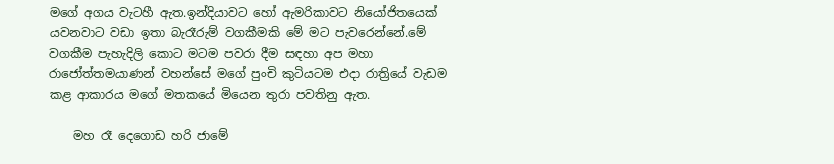මගේ අගය වැටහී ඇත.ඉන්දියාවට හෝ ඇමරිකාවට නියෝජිතයෙක් යවනවාට වඩා ඉතා බැරෑරුම් වගකීමකි මේ මට පැවරෙන්නේ.මේ වගකීම පැහැදිලි කොට මටම පවරා දීම සඳහා අප මහා රාජෝත්තමයාණන් වහන්සේ මගේ පුංචි කුටියටම එදා රාත්‍රියේ වැඩම කළ ආකාරය මගේ මතකයේ මියෙන තුරා පවතිනු ඇත.

    මහ රෑ දෙගොඩ හරි ජාමේ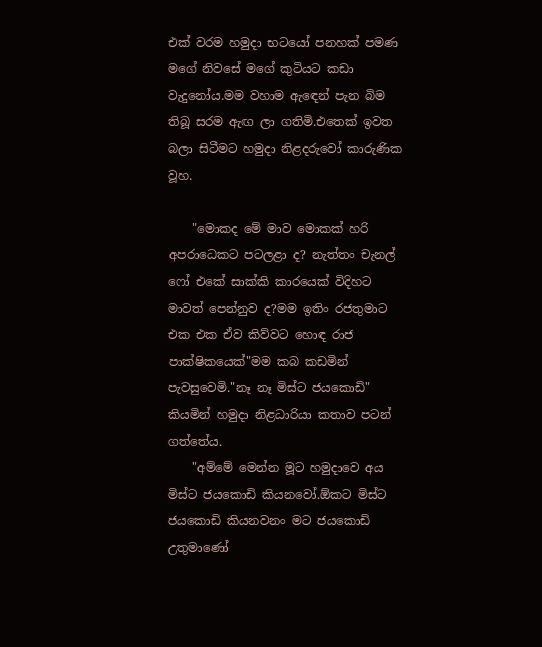එක් වරම හමුදා භටයෝ පනහක් පමණ මගේ නිවසේ මගේ කුටියට කඩා වැදුනෝය.මම වහාම ඇඳෙන් පැන බිම තිබූ සරම ඇඟ ලා ගතිමි.එතෙක් ඉවත බලා සිටීමට හමුදා නිළදරුවෝ කාරුණික වූහ.

    "මොකද මේ මාව මොකක් හරි අපරාධෙකට පටලළා ද? නැත්තං චැනල් ෆෝ එකේ සාක්කි කාරයෙක් විදිහට මාවත් පෙන්නුව ද?මම ඉතිං රජතුමාට එක එක ඒව කිව්වට හොඳ රාජ පාක්ෂිකයෙක්"මම කබ කඩමින් පැවසුවෙමි."නෑ නෑ මිස්ට ජයකොඩි" කියමින් හමුදා නිළධාරියා කතාව පටන් ගත්තේය.
    "අම්මේ මෙන්න මූට හමුදාවෙ අය මිස්ට ජයකොඩි කියනවෝ.ඕකට මිස්ට ජයකොඩි කියනවනං මට ජයකොඩි උතුමාණෝ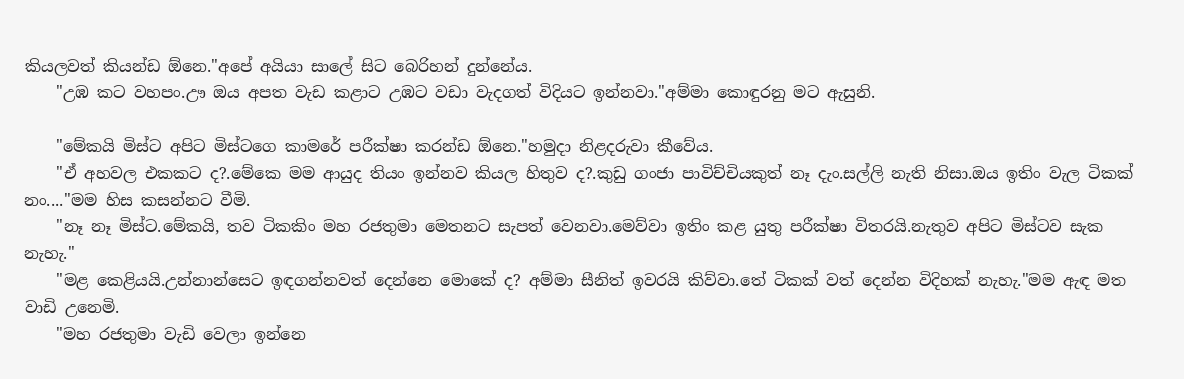කියලවත් කියන්ඩ ඕනෙ."අපේ අයියා සාලේ සිට බෙරිහන් දුන්නේය.
    "උඹ කට වහපං.ඌ ඔය අපත වැඩ කළාට උඹට වඩා වැදගත් විදියට ඉන්නවා."අම්මා කොඳුරනු මට ඇසුනි.

    "මේකයි මිස්ට අපිට මිස්ටගෙ කාමරේ පරීක්ෂා කරන්ඩ ඕනෙ."හමුදා නිළදරුවා කීවේය.
    "ඒ අහවල එකකට ද?.මේකෙ මම ආයුද තියං ඉන්නව කියල හිතුව ද?.කුඩු ගංජා පාවිච්චියකුත් නෑ දැං.සල්ලි නැති නිසා.ඔය ඉතිං වැල ටිකක් නං...."මම හිස කසන්නට වීමි.
    "නෑ නෑ මිස්ට.මේකයි, තව ටිකකිං මහ රජතුමා මෙතනට සැපත් වෙනවා.මෙව්වා ඉතිං කළ යුතු පරීක්ෂා විතරයි.නැතුව අපිට මිස්ටව සැක නැහැ."
    "මළ කෙළියයි.උන්නාන්සෙට ඉඳගන්නවත් දෙන්නෙ මොකේ ද? අම්මා සීනිත් ඉවරයි කිව්වා.තේ ටිකක් වත් දෙන්න විදිහක් නැහැ."මම ඇඳ මත වාඩි උනෙමි.
    "මහ රජතුමා වැඩි වෙලා ඉන්නෙ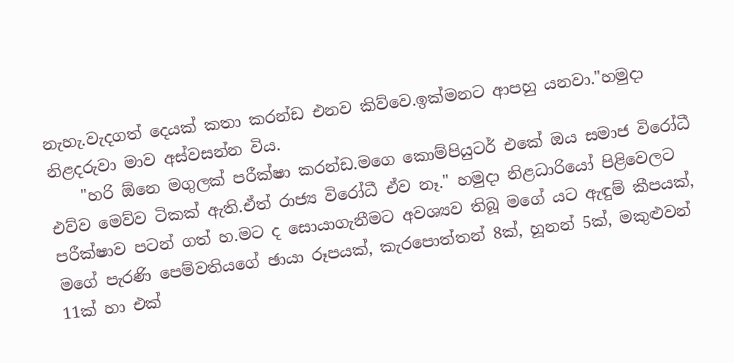නැහැ.වැදගත් දෙයක් කතා කරන්ඩ එනව කිව්වෙ.ඉක්මනට ආපහු යනවා."හමුදා නිළදරුවා මාව අස්වසන්න විය.
    "හරි ඕනෙ මගුලක් පරීක්ෂා කරන්ඩ.මගෙ කොම්පියුටර් එකේ ඔය සමාජ විරෝධී එව්ව මෙව්ව ටිකක් ඇති.ඒත් රාජ්‍ය විරෝධී ඒව නෑ." හමුදා නිළධාරියෝ පිළිවෙලට පරීක්ෂාව පටන් ගත් හ.මට ද සොයාගැනීමට අවශ්‍යව තිබූ මගේ යට ඇඳුම් කීපයක්, මගේ පැරණි පෙම්වතියගේ ඡායා රූපයක්, කැරපොත්තන් 8ක්, හූනන් 5ක්, මකුළුවන් 11ක් හා එක්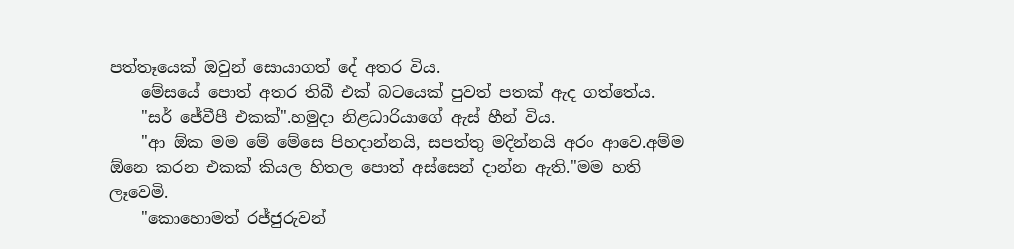පත්තෑයෙක් ඔවුන් සොයාගත් දේ අතර විය.
    මේසයේ පොත් අතර තිබී එක් බටයෙක් පුවත් පතක් ඇද ගත්තේය.
    "සර් ජේවීපී එකක්".හමුදා නිළධාරියාගේ ඇස් හීන් විය.
    "ආ ඕක මම මේ මේසෙ පිහදාන්නයි, සපත්තු මදින්නයි අරං ආවෙ.අම්ම ඕනෙ කරන එකක් කියල හිතල පොත් අස්සෙන් දාන්න ඇති."මම හති ලෑවෙමි.
    "කොහොමත් රජ්ජුරුවන්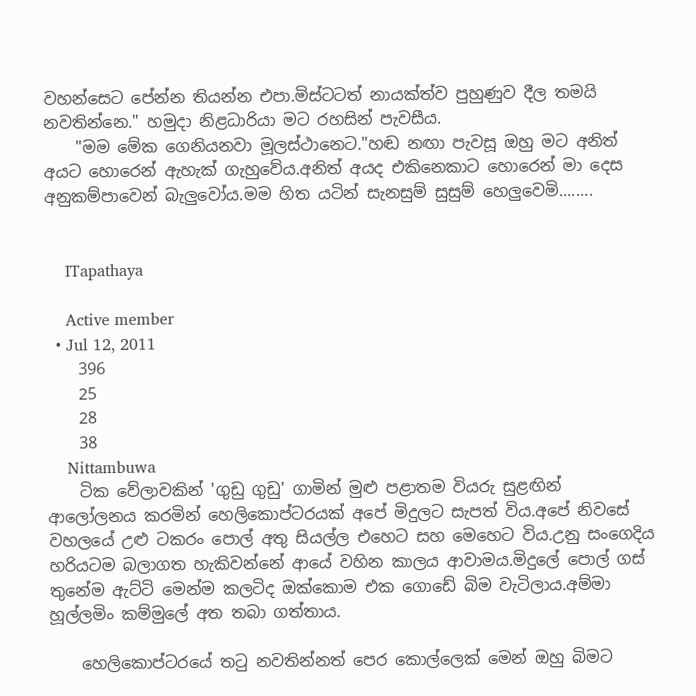වහන්සෙට පේන්න තියන්න එපා.මිස්ටටත් නායක්ත්ව පුහුණුව දීල තමයි නවතින්නෙ." හමුදා නිළධාරියා මට රහසින් පැවසීය.
    "මම මේක ගෙනියනවා මූලස්ථානෙට."හඬ නඟා පැවසූ ඔහු මට අනිත් අයට හොරෙන් ඇහැක් ගැහුවේය.අනිත් අයද එකිනෙකාට හොරෙන් මා දෙස අනුකම්පාවෙන් බැලුවෝය.මම හිත යටින් සැනසුම් සුසුම් හෙලුවෙමි........


    ITapathaya

    Active member
  • Jul 12, 2011
    396
    25
    28
    38
    Nittambuwa
    ටික වේලාවකින් 'ගුඩු ගුඩු' ගාමින් මුළු පළාතම වියරු සුළඟින් ආලෝලනය කරමින් හෙලිකොප්ටරයක් අපේ මිදුලට සැපත් විය.අපේ නිවසේ වහලයේ උළු ටකරං පොල් අතු සියල්ල එහෙට සහ මෙහෙට විය.උනු සංගෙදිය හරියටම බලාගත හැකිවන්නේ ආයේ වහින කාලය ආවාමය.මිදුලේ පොල් ගස් තුනේම ඇට්ටි මෙන්ම කලටිද ඔක්කොම එක ගොඩේ බිම වැටිලාය.අම්මා හූල්ලමිං කම්මුලේ අත තබා ගත්තාය.

    හෙලිකොප්ටරයේ තටු නවතින්නත් පෙර කොල්ලෙක් මෙන් ඔහු බිමට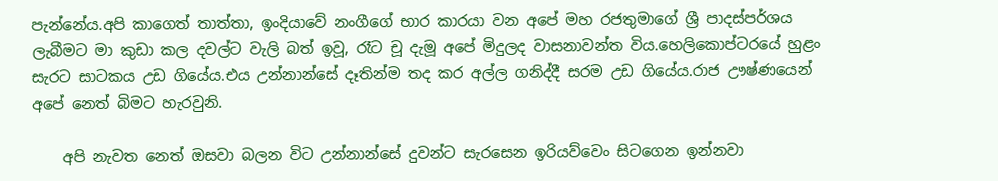පැන්නේය.අපි කාගෙත් තාත්තා, ඉංදියාවේ නංගීගේ භාර කාරයා වන අපේ මහ රජතුමාගේ ශ්‍රී පාදස්පර්ශය ලැබීමට මා කුඩා කල දවල්ට වැලි බත් ඉවූ, රෑට චූ දැමූ අපේ මිදුලද වාසනාවන්ත විය.හෙලිකොප්ටරයේ හුළං සැරට සාටකය උඩ ගියේය.එය උන්නාන්සේ දෑතින්ම තද කර අල්ල ගනිද්දී සරම උඩ ගියේය.රාජ ඌෂ්ණයෙන් අපේ නෙත් බිමට හැරවුනි.

    අපි නැවත නෙත් ඔසවා බලන විට උන්නාන්සේ දුවන්ට සැරසෙන ඉරියව්වෙං සිටගෙන ඉන්නවා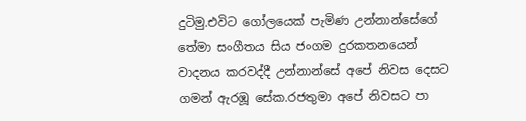දුටිමු.එවිට ගෝලයෙක් පැමිණ උන්නාන්සේගේ තේමා සංගීතය සිය ජංගම දුරකතනයෙන් වාදනය කරවද්දී උන්නාන්සේ අපේ නිවස දෙසට ගමන් ඇරඹූ සේක.රජතුමා අපේ නිවසට පා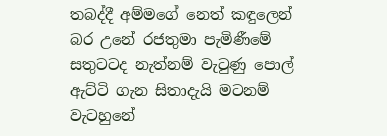තබද්දී අම්මගේ නෙත් කඳුලෙන් බර උනේ රජතුමා පැමිණීමේ සතුටටද නැත්නම් වැටුණු පොල් ඇට්ටි ගැන සිතාදැයි මටනම් වැටහුනේ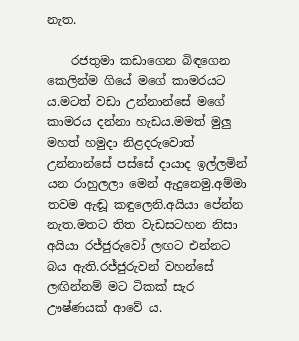නැත.

    රජතුමා කඩාගෙන බිඳගෙන කෙලින්ම ගියේ මගේ කාමරයට ය.මටත් වඩා උන්නාන්සේ මගේ කාමරය දන්නා හැඩය.මමත් මුලු මහත් හමුදා නිළදරුවොත් උන්නාන්සේ පස්සේ දායාද ඉල්ලමින් යන රාහුලලා මෙන් ඇදුනෙමු.අම්මා තවම ඇඬූ කඳුලෙනි.අයියා පේන්න නැත.මතට තිත වැඩසටහන නිසා අයියා රජ්ජුරුවෝ ලඟට එන්නට බය ඇති.රජ්ජුරුවන් වහන්සේ ලඟින්නම් මට ටිකක් සැර ඌෂ්ණයක් ආවේ ය.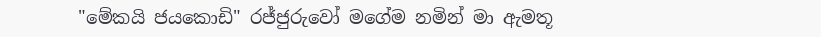"මේකයි ජයකොඩි" රජ්ජුරුවෝ මගේම නමින් මා ඇමතූ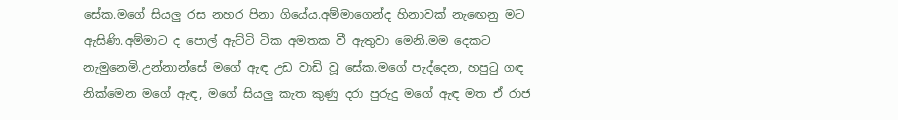සේක.මගේ සියලු රස නහර පිනා ගියේය.අම්මාගෙන්ද හිනාවක් නැඟෙනු මට ඇසිණි.අම්මාට ද පොල් ඇට්ටි ටික අමතක වී ඇතුවා මෙනි.මම දෙකට නැමුනෙමි.උන්නාන්සේ මගේ ඇඳ උඩ වාඩි වූ සේක.මගේ පැද්දෙන, හපුටු ගඳ නික්මෙන මගේ ඇඳ, මගේ සියලු කැත කුණු දරා පුරුදු මගේ ඇඳ මත ඒ රාජ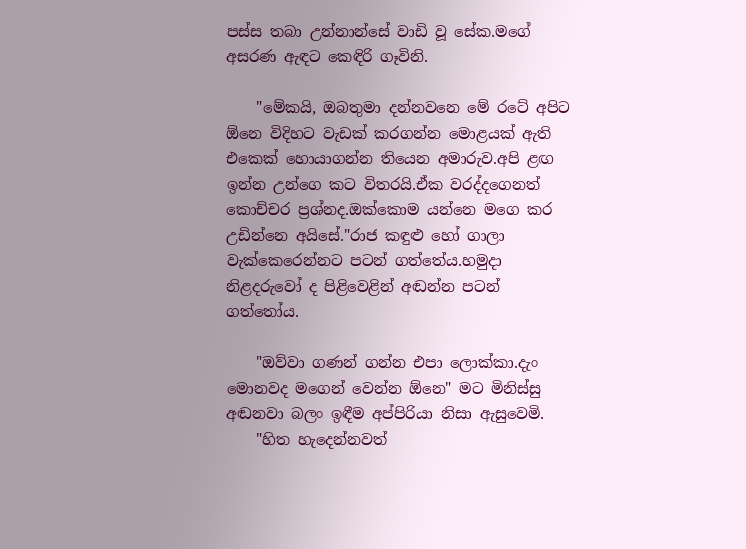පස්ස තබා උන්නාන්සේ වාඩි වූ සේක.මගේ අසරණ ඇඳට කෙඳිරි ගෑවිනි.

    "මේකයි, ඔබතුමා දන්නවනෙ මේ රටේ අපිට ඕනෙ විදිහට වැඩක් කරගන්න මොළයක් ඇති එකෙක් හොයාගන්න තියෙන අමාරුව.අපි ළඟ ඉන්න උන්ගෙ කට විතරයි.ඒක වරද්දගෙනත් කොච්චර ප්‍රශ්නද.ඔක්කොම යන්නෙ මගෙ කර උඩින්නෙ අයිසේ."රාජ කඳුළු හෝ ගාලා වැක්කෙරෙන්නට පටන් ගත්තේය.හමුදා නිළදරුවෝ ද පිළිවෙළින් අඬන්න පටන් ගත්තෝය.

    "ඔව්වා ගණන් ගන්න එපා ලොක්කා.දැං මොනවද මගෙන් වෙන්න ඕනෙ" මට මිනිස්සු අඬනවා බලං ඉඳීම අප්පිරියා නිසා ඇසුවෙමි.
    "හිත හැදෙන්නවත්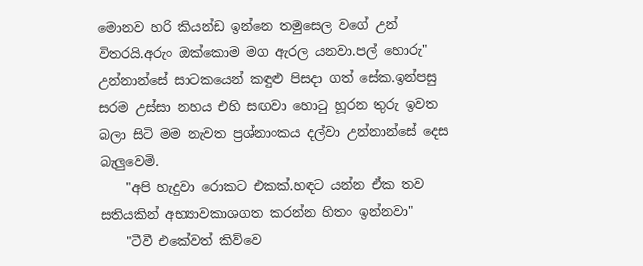මොනව හරි කියන්ඩ ඉන්නෙ තමුසෙල වගේ උන් විතරයි.අරුං ඔක්කොම මග ඇරල යනවා.පල් හොරු" උන්නාන්සේ සාටකයෙන් කඳුළු පිසදා ගත් සේක.ඉන්පසු සරම උස්සා නහය එහි සඟවා හොටු හූරන තුරු ඉවත බලා සිටි මම නැවත ප්‍රශ්නාංකය දල්වා උන්නාන්සේ දෙස බැලුවෙමි.
    "අපි හැදුවා රොකට එකක්.හඳට යන්න ඒක තව සතියකින් අභ්‍යාවකාශගත කරන්න හිතං ඉන්නවා"
    "ටීවී එකේවත් කිව්වෙ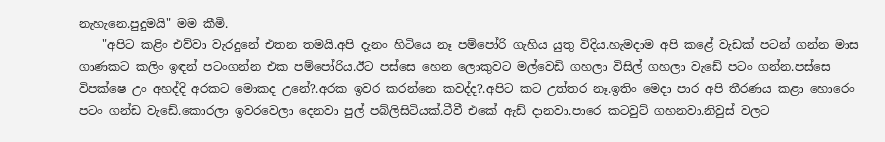නැහැනෙ.පුදුමයි" මම කීමි.
    "අපිට කළිං එව්වා වැරදුනේ එතන තමයි.අපි දැනං හිටියෙ නෑ පම්පෝරි ගැහිය යුතු විදිය.හැමදාම අපි කළේ වැඩක් පටන් ගන්න මාස ගාණකට කලිං ඉඳන් පටංගන්න එක පම්පෝරිය.ඊට පස්සෙ හෙන ලොකුවට මල්වෙඩි ගහලා විසිල් ගහලා වැඩේ පටං ගන්න.පස්සෙ විපක්ෂෙ උං අහද්දි අරකට මොකද උනේ?.අරක ඉවර කරන්නෙ කවද්ද?.අපිට කට උත්තර නෑ.ඉතිං මෙදා පාර අපි තීරණය කළා හොරෙං පටං ගන්ඩ වැඩේ.කොරලා ඉවරවෙලා දෙනවා පුල් පබ්ලිසිටියක්.ටීවී එකේ ඇඩ් දානවා.පාරෙ කටවුට් ගහනවා.නිවුස් වලට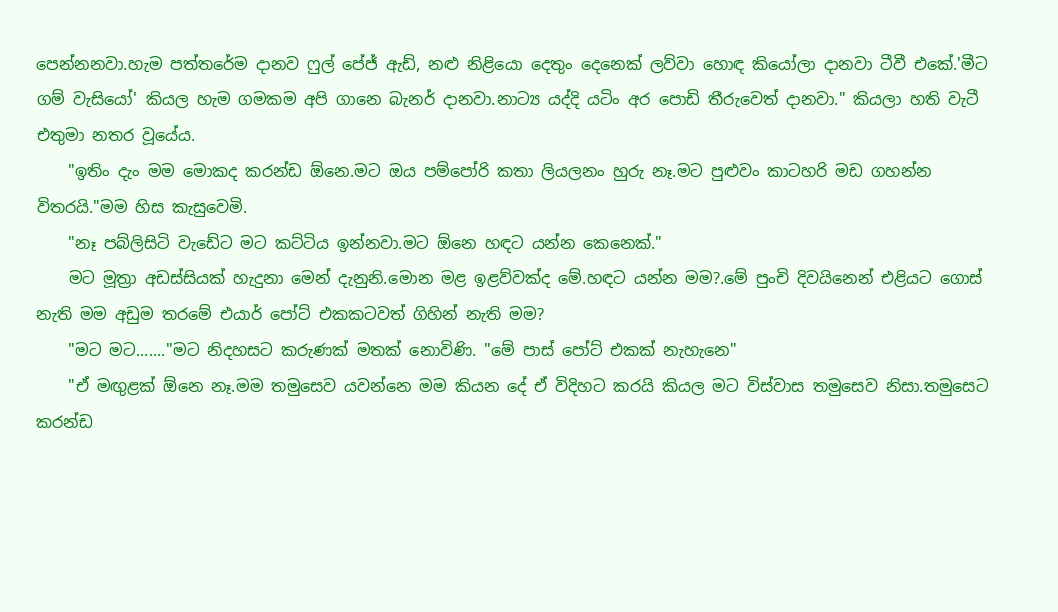පෙන්නනවා.හැම පත්තරේම දානව ෆුල් පේජ් ඇඩ්, නළු නිළියො දෙතුං දෙනෙක් ලව්වා හොඳ කියෝලා දානවා ටීවී එකේ.'මීට ගම් වැසියෝ' කියල හැම ගමකම අපි ගානෙ බැනර් දානවා.නාට්‍ය යද්දි යටිං අර පොඩි තීරුවෙත් දානවා." කියලා හති වැටී එතුමා නතර වූයේය.
    "ඉතිං දැං මම මොකද කරන්ඩ ඕනෙ.මට ඔය පම්පෝරි කතා ලියලනං හුරු නෑ.මට පුළුවං කාටහරි මඩ ගහන්න විතරයි."මම හිස කැසුවෙමි.
    "නෑ පබ්ලිසිටි වැඩේට මට කට්ටිය ඉන්නවා.මට ඕනෙ හඳට යන්න කෙනෙක්."
    මට මූත්‍රා අඩස්සියක් හැදුනා මෙන් දැනුනි.මොන මළ ඉළව්වක්ද මේ.හඳට යන්න මම?.මේ පුංචි දිවයිනෙන් එළියට ගොස් නැති මම අඩුම තරමේ එයාර් පෝට් එකකටවත් ගිහින් නැති මම?
    "මට මට......."මට නිදහසට කරුණක් මතක් නොවිණි. "මේ පාස් පෝට් එකක් නැහැනෙ"
    "ඒ මඟුළක් ඕනෙ නෑ.මම තමුසෙව යවන්නෙ මම කියන දේ ඒ විදිහට කරයි කියල මට විස්වාස තමුසෙව නිසා.තමුසෙට කරන්ඩ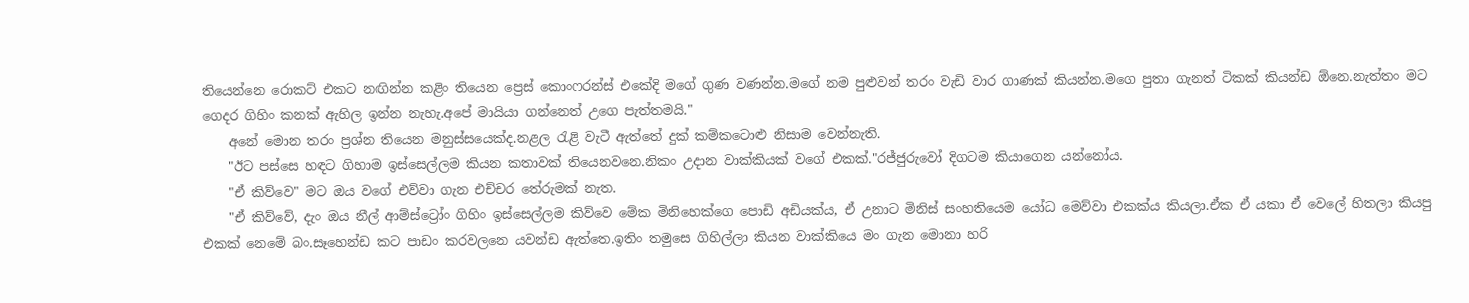තියෙන්නෙ රොකට් එකට නඟින්න කළිං තියෙන ප්‍රෙස් කොංෆරන්ස් එකේදි මගේ ගුණ වණන්න.මගේ නම පුළුවන් තරං වැඩි වාර ගාණක් කියන්න.මගෙ පුතා ගැනත් ටිකක් කියන්ඩ ඕනෙ.නැත්තං මට ගෙදර ගිහිං කනක් ඇහිල ඉන්න නැහැ.අපේ මායියා ගන්නෙත් උගෙ පැත්තමයි."
    අනේ මොන තරං ප්‍රශ්න තියෙන මනුස්සයෙක්ද.නළල රැළි වැටී ඇත්තේ දුක් කම්කටොළු නිසාම වෙන්නැති.
    "ඊට පස්සෙ හඳට ගිහාම ඉස්සෙල්ලම කියන කතාවක් තියෙනවනෙ.නිකං උදාන වාක්කියක් වගේ එකක්."රජ්ජුරුවෝ දිගටම කියාගෙන යන්නෝය.
    "ඒ කිව්වෙ" මට ඔය වගේ එව්වා ගැන එච්චර තේරුමක් නැත.
    "ඒ කිව්වේ, දැං ඔය නීල් ආම්ස්ට්‍රෝං ගිහිං ඉස්සෙල්ලම කිව්වෙ මේක මිනිහෙක්ගෙ පොඩි අඩියක්ය, ඒ උනාට මිනිස් සංහතියෙම යෝධ මෙව්වා එකක්ය කියලා.ඒක ඒ යකා ඒ වෙලේ හිතලා කියපු එකක් නෙමේ බං.සෑහෙන්ඩ කට පාඩං කරවලනෙ යවන්ඩ ඇත්තෙ.ඉතිං තමුසෙ ගිහිල්ලා කියන වාක්කියෙ මං ගැන මොනා හරි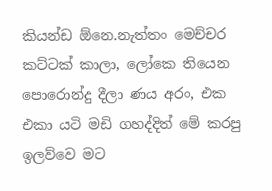කියන්ඩ ඕනෙ.නැත්තං මෙච්චර කට්ටක් කාලා, ලෝකෙ තියෙන පොරොන්දු දීලා ණය අරං, එක එකා යටි මඩි ගහද්දිත් මේ කරපු ඉලව්වෙ මට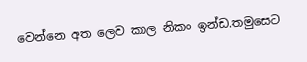වෙන්නෙ අත ලෙව කාල නිකං ඉන්ඩ.තමුසෙට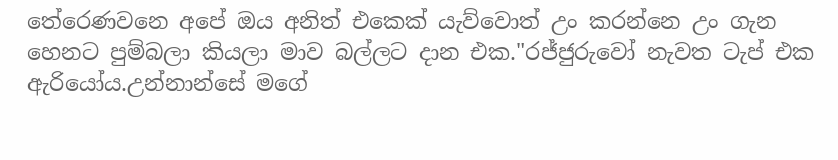තේරෙණවනෙ අපේ ඔය අනිත් එකෙක් යැව්වොත් උං කරන්නෙ උං ගැන හෙනට පුම්බලා කියලා මාව බල්ලට දාන එක."රජ්ජුරුවෝ නැවත ටැප් එක ඇරියෝය.උන්නාන්සේ මගේ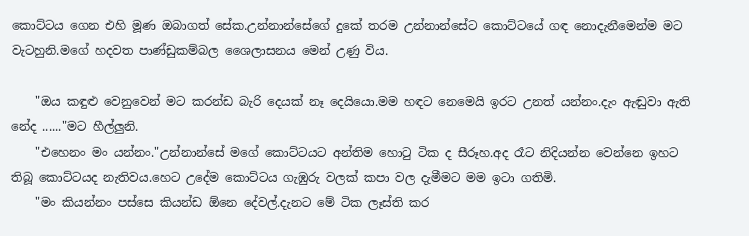කොට්ටය ගෙන එහි මූණ ඔබාගත් සේක.උන්නාන්සේගේ දුකේ තරම උන්නාන්සේට කොට්ටයේ ගඳ නොදැනීමෙන්ම මට වැටහුනි.මගේ හදවත පාණ්ඩුකම්බල ශෛලාසනය මෙන් උණු විය.

    "ඔය කඳුළු වෙනුවෙන් මට කරන්ඩ බැරි දෙයක් නෑ දෙයියො.මම හඳට නෙමෙයි ඉරට උනත් යන්නං.දැං ඇඬුවා ඇති නේද ......"මට හීල්ලුනි.
    "එහෙනං මං යන්නං."උන්නාන්සේ මගේ කොට්ටයට අන්තිම හොටු ටික ද සීරූහ.අද රෑට නිදියන්න වෙන්නෙ ඉහට තිබූ කොට්ටයද නැතිවය.හෙට උදේම කොට්ටය ගැඹුරු වලක් කපා වල දැමීමට මම ඉටා ගතිමි.
    "මං කියන්නං පස්සෙ කියන්ඩ ඕනෙ දේවල්.දැනට මේ ටික ලෑස්ති කර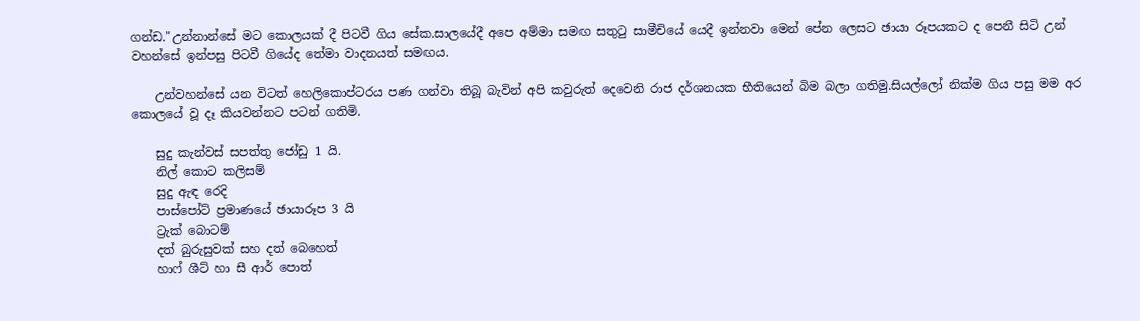ගන්ඩ."උන්නාන්සේ මට කොලයක් දී පිටවී ගිය සේක.සාලයේදී අපෙ අම්මා සමඟ සතුටු සාමීචියේ යෙදී ඉන්නවා මෙන් පේන ලෙසට ඡායා රූපයකට ද පෙනී සිටි උන් වහන්සේ ඉන්පසු පිටවී ගියේද තේමා වාදනයත් සමඟය.

    උන්වහන්සේ යන විටත් හෙලිකොප්ටරය පණ ගන්වා තිබූ බැවින් අපි කවුරුත් දෙවෙනි රාජ දර්ශනයක භීතියෙන් බිම බලා ගතිමු.සියල්ලෝ නික්ම ගිය පසු මම අර කොලයේ වූ දෑ කියවන්නට පටන් ගතිමි.

    සුදු කැන්වස් සපත්තු ජෝඩු 1 යි.
    නිල් කොට කලිසම්
    සුදු ඇඳ රෙදි
    පාස්පෝට් ප්‍රමාණයේ ඡායාරූප 3 යි
    ට්‍රැක් බොටම්
    දත් බුරුසුවක් සහ දත් බෙහෙත්
    හාෆ් ශීට් හා සී ආර් පොත්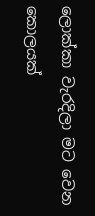ලොක්කා වැරදිලා මට වෙන කොලයක්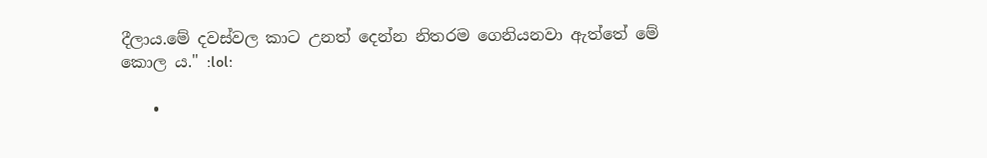දීලාය.මේ දවස්වල කාට උනත් දෙන්න නිතරම ගෙනියනවා ඇත්තේ මේ කොල ය." :lol:

    •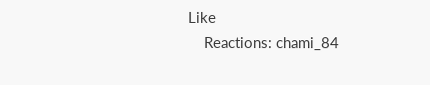Like
    Reactions: chami_84